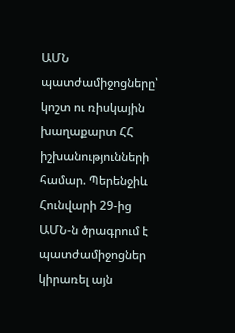ԱՄՆ պատժամիջոցները՝ կոշտ ու ռիսկային խաղաքարտ ՀՀ իշխանությունների համար. Պերենջիև
Հունվարի 29-ից ԱՄՆ-ն ծրագրում է պատժամիջոցներ կիրառել այն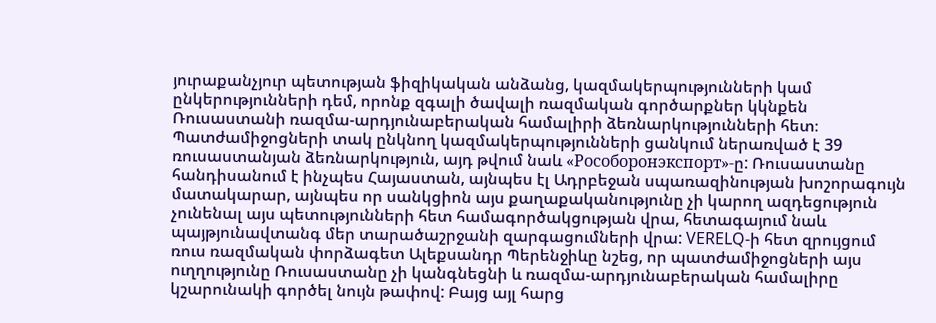յուրաքանչյուր պետության ֆիզիկական անձանց, կազմակերպությունների կամ ընկերությունների դեմ, որոնք զգալի ծավալի ռազմական գործարքներ կկնքեն Ռուսաստանի ռազմա-արդյունաբերական համալիրի ձեռնարկությունների հետ։ Պատժամիջոցների տակ ընկնող կազմակերպությունների ցանկում ներառված է 39 ռուսաստանյան ձեռնարկություն, այդ թվում նաև «Рособоронэкспорт»-ը: Ռուսաստանը հանդիսանում է ինչպես Հայաստան, այնպես էլ Ադրբեջան սպառազինության խոշորագույն մատակարար, այնպես որ սանկցիոն այս քաղաքականությունը չի կարող ազդեցություն չունենալ այս պետությունների հետ համագործակցության վրա, հետագայում նաև պայթյունավտանգ մեր տարածաշրջանի զարգացումների վրա: VERELQ-ի հետ զրույցում ռուս ռազմական փորձագետ Ալեքսանդր Պերենջիևը նշեց, որ պատժամիջոցների այս ուղղությունը Ռուսաստանը չի կանգնեցնի և ռազմա-արդյունաբերական համալիրը կշարունակի գործել նույն թափով: Բայց այլ հարց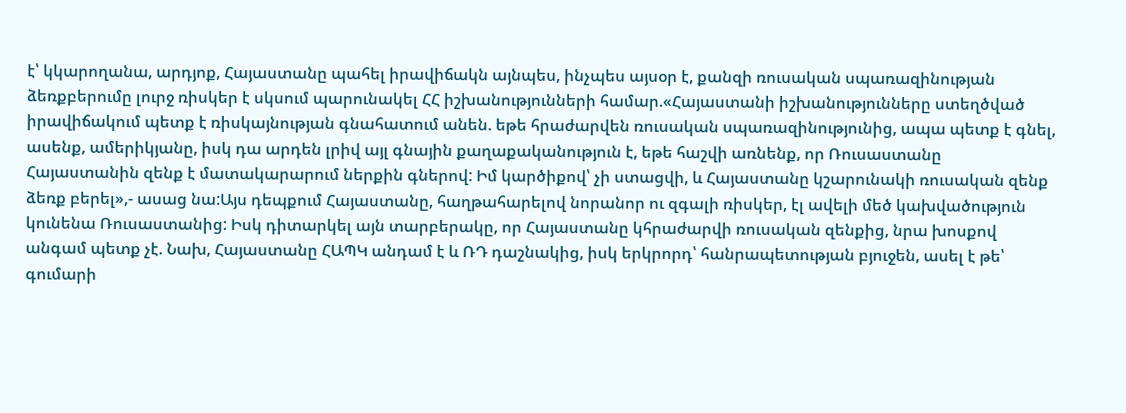է՝ կկարողանա, արդյոք, Հայաստանը պահել իրավիճակն այնպես, ինչպես այսօր է, քանզի ռուսական սպառազինության ձեռքբերումը լուրջ ռիսկեր է սկսում պարունակել ՀՀ իշխանությունների համար.«Հայաստանի իշխանությունները ստեղծված իրավիճակում պետք է ռիսկայնության գնահատում անեն. եթե հրաժարվեն ռուսական սպառազինությունից, ապա պետք է գնել, ասենք, ամերիկյանը, իսկ դա արդեն լրիվ այլ գնային քաղաքականություն է, եթե հաշվի առնենք, որ Ռուսաստանը Հայաստանին զենք է մատակարարում ներքին գներով: Իմ կարծիքով՝ չի ստացվի, և Հայաստանը կշարունակի ռուսական զենք ձեռք բերել»,- ասաց նա:Այս դեպքում Հայաստանը, հաղթահարելով նորանոր ու զգալի ռիսկեր, էլ ավելի մեծ կախվածություն կունենա Ռուսաստանից: Իսկ դիտարկել այն տարբերակը, որ Հայաստանը կհրաժարվի ռուսական զենքից, նրա խոսքով անգամ պետք չէ. Նախ, Հայաստանը ՀԱՊԿ անդամ է և ՌԴ դաշնակից, իսկ երկրորդ՝ հանրապետության բյուջեն, ասել է թե՝ գումարի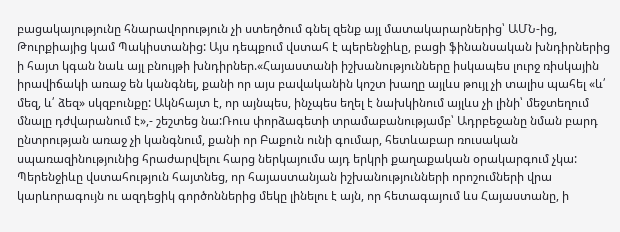բացակայությունը հնարավորություն չի ստեղծում գնել զենք այլ մատակարարներից՝ ԱՄՆ-ից, Թուրքիայից կամ Պակիստանից: Այս դեպքում վստահ է պերենջիևը, բացի ֆինանսական խնդիրներից ի հայտ կգան նաև այլ բնույթի խնդիրներ.«Հայաստանի իշխանությունները իսկապես լուրջ ռիսկային իրավիճակի առաջ են կանգնել, քանի որ այս բավականին կոշտ խաղը այլևս թույլ չի տալիս պահել «և՛ մեզ, և՛ ձեզ» սկզբունքը: Ակնհայտ է, որ այնպես, ինչպես եղել է նախկինում այլևս չի լինի՝ մեջտեղում մնալը դժվարանում է»,- շեշտեց նա:Ռուս փորձագետի տրամաբանությամբ՝ Ադրբեջանը նման բարդ ընտրության առաջ չի կանգնում, քանի որ Բաքուն ունի գումար, հետևաբար ռուսական սպառազինությունից հրաժարվելու հարց ներկայումս այդ երկրի քաղաքական օրակարգում չկա: Պերենջիևը վստահություն հայտնեց, որ հայաստանյան իշխանությունների որոշումների վրա կարևորագույն ու ազդեցիկ գործոններից մեկը լինելու է այն, որ հետագայում ևս Հայաստանը, ի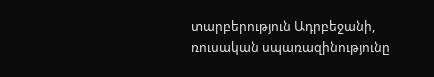տարբերություն Ադրբեջանի, ռուսական սպառազինությունը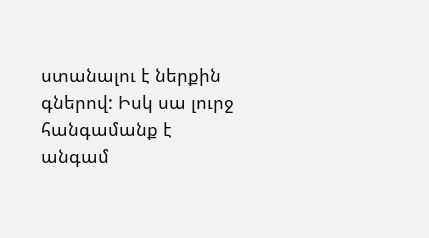ստանալու է ներքին գներով: Իսկ սա լուրջ հանգամանք է անգամ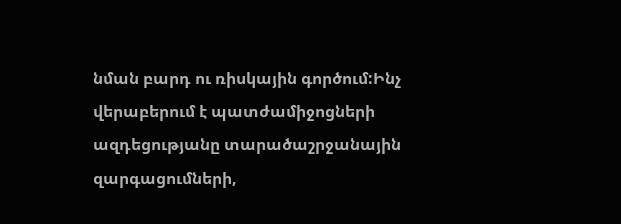նման բարդ ու ռիսկային գործում:Ինչ վերաբերում է պատժամիջոցների ազդեցությանը տարածաշրջանային զարգացումների,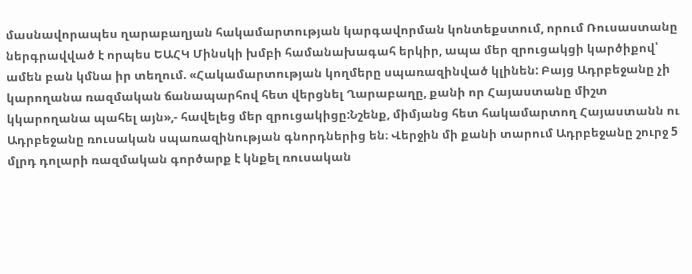մասնավորապես ղարաբաղյան հակամարտության կարգավորման կոնտեքստում, որում Ռուսաստանը ներգրավված է որպես ԵԱՀԿ Մինսկի խմբի համանախագահ երկիր, ապա մեր զրուցակցի կարծիքով՝ ամեն բան կմնա իր տեղում. «Հակամարտության կողմերը սպառազինված կլինեն: Բայց Ադրբեջանը չի կարողանա ռազմական ճանապարհով հետ վերցնել Ղարաբաղը, քանի որ Հայաստանը միշտ կկարողանա պահել այն»,- հավելեց մեր զրուցակիցը:Նշենք, միմյանց հետ հակամարտող Հայաստանն ու Ադրբեջանը ռուսական սպառազինության գնորդներից են։ Վերջին մի քանի տարում Ադրբեջանը շուրջ 5 մլրդ դոլարի ռազմական գործարք է կնքել ռուսական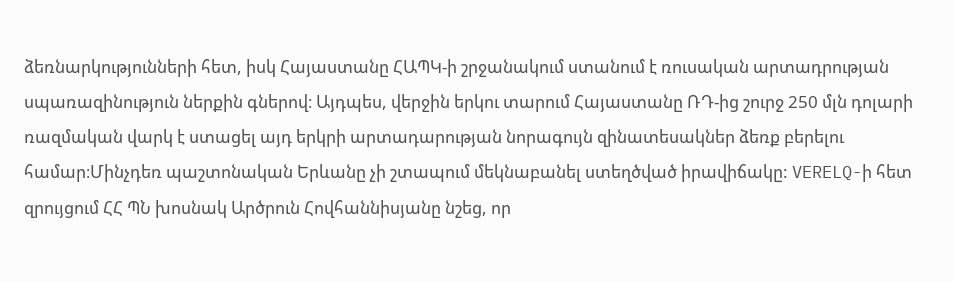ձեռնարկությունների հետ, իսկ Հայաստանը ՀԱՊԿ-ի շրջանակում ստանում է ռուսական արտադրության սպառազինություն ներքին գներով։ Այդպես, վերջին երկու տարում Հայաստանը ՌԴ-ից շուրջ 250 մլն դոլարի ռազմական վարկ է ստացել այդ երկրի արտադարության նորագույն զինատեսակներ ձեռք բերելու համար։Մինչդեռ պաշտոնական Երևանը չի շտապում մեկնաբանել ստեղծված իրավիճակը: VERELQ-ի հետ զրույցում ՀՀ ՊՆ խոսնակ Արծրուն Հովհաննիսյանը նշեց, որ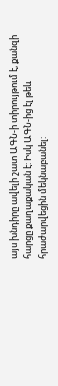այս խնդիրը ավելի շատ ԱԳՆ-ի տիրույթում է, քանզի հարցը քաղաքական է: Իսկ ԱԳՆ-ից էլ թեև հրաժարվեցին մեկնաբանել: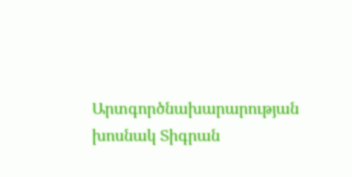Արտգործնախարարության խոսնակ Տիգրան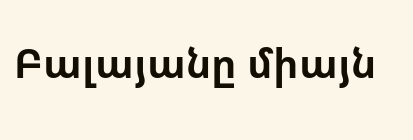Բալայանը միայն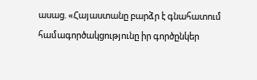ասաց. «Հայաստանը բարձր է գնահատում համագործակցությունը իր գործընկեր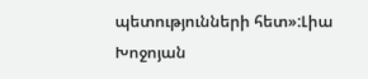պետությունների հետ»:Լիա Խոջոյան